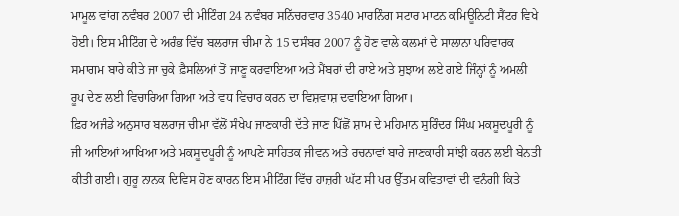ਮਾਮੂਲ ਵਾਂਗ ਨਵੰਬਰ 2007 ਦੀ ਮੀਟਿੰਗ 24 ਨਵੰਬਰ ਸਨਿੱਚਰਵਾਰ 3540 ਮਾਰਨਿੰਗ ਸਟਾਰ ਮਾਟਨ ਕਮਿਊਨਿਟੀ ਸੈਂਟਰ ਵਿਖੇ ਹੋਈ। ਇਸ ਮੀਟਿੰਗ ਦੇ ਅਰੰਭ ਵਿੱਚ ਬਲਰਾਜ ਚੀਮਾ ਨੇ 15 ਦਸੰਬਰ 2007 ਨੂੰ ਹੋਣ ਵਾਲੇ ਕਲਮਾਂ ਦੇ ਸਾਲਾਨਾ ਪਰਿਵਾਰਕ ਸਮਾਗਮ ਬਾਰੇ ਕੀਤੇ ਜਾ ਚੁਕੇ ਫ਼ੈਸਲਿਆਂ ਤੋਂ ਜਾਣੂ ਕਰਵਾਇਆ ਅਤੇ ਮੈਂਬਰਾਂ ਦੀ ਰਾਏ ਅਤੇ ਸੁਝਾਅ ਲਏ ਗਏ ਜਿੰਨ੍ਹਾਂ ਨੂੰ ਅਮਲੀ ਰੂਪ ਦੇਣ ਲਈ ਵਿਚਾਰਿਆ ਗਿਆ ਅਤੇ ਵਧ ਵਿਚਾਰ ਕਰਨ ਦਾ ਵਿਸ਼ਵਾਸ਼ ਦਵਾਇਆ ਗਿਆ।
ਫ਼ਿਰ ਅਜੰਡੇ ਅਨੁਸਾਰ ਬਲਰਾਜ ਚੀਮਾ ਵੱਲੋਂ ਸੰਖੇਪ ਜਾਣਕਾਰੀ ਦੱਤੇ ਜਾਣ ਪਿੱਛੋਂ ਸ਼ਾਮ ਦੇ ਮਹਿਮਾਨ ਸੁਰਿੰਦਰ ਸਿੰਘ ਮਕਸੂਦਪੂਰੀ ਨੂੰ ਜੀ ਆਇਆਂ ਆਖਿਆ ਅਤੇ ਮਕਸੂਦਪੂਰੀ ਨੂੰ ਆਪਣੇ ਸਾਹਿਤਕ ਜੀਵਨ ਅਤੇ ਰਚਨਾਵਾਂ ਬਾਰੇ ਜਾਣਕਾਰੀ ਸਾਂਝੀ ਕਰਨ ਲਈ ਬੇਨਤੀ ਕੀਤੀ ਗਈ। ਗੁਰੂ ਨਾਨਕ ਦਿਵਿਸ ਹੋਣ ਕਾਰਨ ਇਸ ਮੀਟਿੰਗ ਵਿੱਚ ਹਾਜ਼ਰੀ ਘੱਟ ਸੀ ਪਰ ਉੱਤਮ ਕਵਿਤਾਵਾਂ ਦੀ ਵਨੰਗੀ ਕਿਤੇ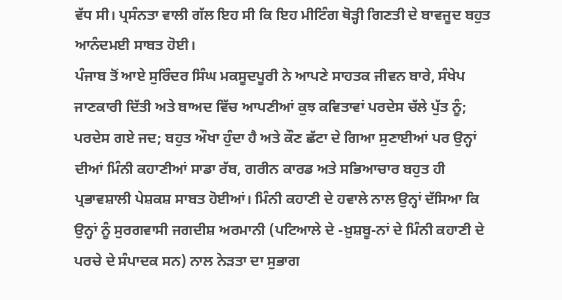ਵੱਧ ਸੀ। ਪ੍ਰਸੰਨਤਾ ਵਾਲੀ ਗੱਲ ਇਹ ਸੀ ਕਿ ਇਹ ਮੀਟਿੰਗ ਥੋੜ੍ਹੀ ਗਿਣਤੀ ਦੇ ਬਾਵਜੂਦ ਬਹੁਤ ਆਨੰਦਮਈ ਸਾਬਤ ਹੋਈ।
ਪੰਜਾਬ ਤੋਂ ਆਏ ਸੁਰਿੰਦਰ ਸਿੰਘ ਮਕਸੂਦਪੂਰੀ ਨੇ ਆਪਣੇ ਸਾਹਤਕ ਜੀਵਨ ਬਾਰੇ, ਸੰਖੇਪ ਜਾਣਕਾਰੀ ਦਿੱਤੀ ਅਤੇ ਬਾਅਦ ਵਿੱਚ ਆਪਣੀਆਂ ਕੁਝ ਕਵਿਤਾਵਾਂ ਪਰਦੇਸ ਚੱਲੇ ਪੁੱਤ ਨੂੰ; ਪਰਦੇਸ ਗਏ ਜਦ; ਬਹੁਤ ਔਖਾ ਹੁੰਦਾ ਹੈ ਅਤੇ ਕੌਣ ਛੱਟਾ ਦੇ ਗਿਆ ਸੁਣਾਈਆਂ ਪਰ ਉਨ੍ਹਾਂ ਦੀਆਂ ਮਿੰਨੀ ਕਹਾਣੀਆਂ ਸਾਡਾ ਰੱਬ, ਗਰੀਨ ਕਾਰਡ ਅਤੇ ਸਭਿਆਚਾਰ ਬਹੁਤ ਹੀ ਪ੍ਰਭਾਵਸ਼ਾਲੀ ਪੇਸ਼ਕਸ਼ ਸਾਬਤ ਹੋਈਆਂ। ਮਿੰਨੀ ਕਹਾਣੀ ਦੇ ਹਵਾਲੇ ਨਾਲ ਉਨ੍ਹਾਂ ਦੱਸਿਆ ਕਿ ਉਨ੍ਹਾਂ ਨੂੰ ਸੁਰਗਵਾਸੀ ਜਗਦੀਸ਼ ਅਰਮਾਨੀ (ਪਟਿਆਲੇ ਦੇ -ਖ਼ੁਸ਼ਬੂ-ਨਾਂ ਦੇ ਮਿੰਨੀ ਕਹਾਣੀ ਦੇ ਪਰਚੇ ਦੇ ਸੰਪਾਦਕ ਸਨ) ਨਾਲ ਨੇੜਤਾ ਦਾ ਸੁਭਾਗ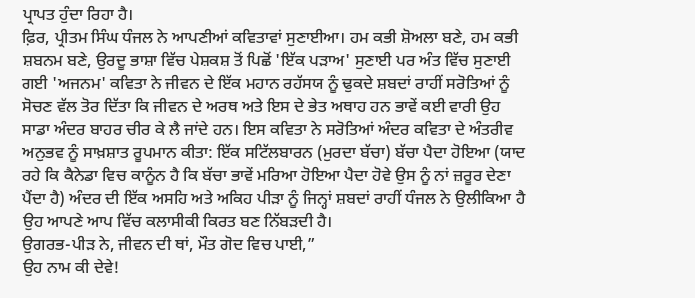ਪ੍ਰਾਪਤ ਹੁੰਦਾ ਰਿਹਾ ਹੈ।
ਫ਼ਿਰ, ਪ੍ਰੀਤਮ ਸਿੰਘ ਧੰਜਲ ਨੇ ਆਪਣੀਆਂ ਕਵਿਤਾਵਾਂ ਸੁਣਾਈਆ। ਹਮ ਕਭੀ ਸ਼ੋਅਲਾ ਬਣੇ, ਹਮ ਕਭੀ ਸ਼ਬਨਮ ਬਣੇ, ਉਰਦੂ ਭਾਸ਼ਾ ਵਿੱਚ ਪੇਸ਼ਕਸ਼ ਤੋਂ ਪਿਛੋਂ 'ਇੱਕ ਪੜਾਅ' ਸੁਣਾਈ ਪਰ ਅੰਤ ਵਿੱਚ ਸੁਣਾਈ ਗਈ 'ਅਜਨਮ' ਕਵਿਤਾ ਨੇ ਜੀਵਨ ਦੇ ਇੱਕ ਮਹਾਨ ਰਹੱਸਯ ਨੂੰ ਢੁਕਦੇ ਸ਼ਬਦਾਂ ਰਾਹੀਂ ਸਰੋਤਿਆਂ ਨੂੰ ਸੋਚਣ ਵੱਲ ਤੋਰ ਦਿੱਤਾ ਕਿ ਜੀਵਨ ਦੇ ਅਰਥ ਅਤੇ ਇਸ ਦੇ ਭੇਤ ਅਥਾਹ ਹਨ ਭਾਵੇਂ ਕਈ ਵਾਰੀ ਉਹ ਸਾਡਾ ਅੰਦਰ ਬਾਹਰ ਚੀਰ ਕੇ ਲੈ ਜਾਂਦੇ ਹਨ। ਇਸ ਕਵਿਤਾ ਨੇ ਸਰੋਤਿਆਂ ਅੰਦਰ ਕਵਿਤਾ ਦੇ ਅੰਤਰੀਵ ਅਨੁਭਵ ਨੂੰ ਸਾਖ਼ਸ਼ਾਤ ਰੂਪਮਾਨ ਕੀਤਾ: ਇੱਕ ਸਟਿੱਲਬਾਰਨ (ਮੁਰਦਾ ਬੱਚਾ) ਬੱਚਾ ਪੈਦਾ ਹੋਇਆ (ਯਾਦ ਰਹੇ ਕਿ ਕੈਨੇਡਾ ਵਿਚ ਕਾਨੂੰਨ ਹੈ ਕਿ ਬੱਚਾ ਭਾਵੇਂ ਮਰਿਆ ਹੋਇਆ ਪੈਦਾ ਹੋਵੇ ਉਸ ਨੂੰ ਨਾਂ ਜ਼ਰੂਰ ਦੇਣਾ ਪੈਂਦਾ ਹੈ) ਅੰਦਰ ਦੀ ਇੱਕ ਅਸਹਿ ਅਤੇ ਅਕਿਹ ਪੀੜਾ ਨੂੰ ਜਿਨ੍ਹਾਂ ਸ਼ਬਦਾਂ ਰਾਹੀਂ ਧੰਜਲ ਨੇ ਉਲੀਕਿਆ ਹੈ ਉਹ ਆਪਣੇ ਆਪ ਵਿੱਚ ਕਲਾਸੀਕੀ ਕਿਰਤ ਬਣ ਨਿੱਬੜਦੀ ਹੈ।
ਉਗਰਭ-ਪੀੜ ਨੇ, ਜੀਵਨ ਦੀ ਥਾਂ, ਮੌਤ ਗੋਦ ਵਿਚ ਪਾਈ,”
ਉਹ ਨਾਮ ਕੀ ਦੇਵੇ!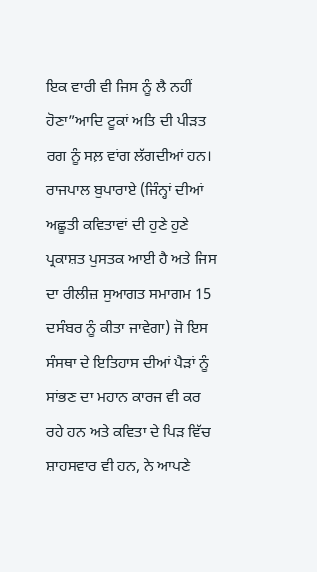ਇਕ ਵਾਰੀ ਵੀ ਜਿਸ ਨੂੰ ਲੈ ਨਹੀਂ ਹੋਣਾ”ਆਦਿ ਟੂਕਾਂ ਅਤਿ ਦੀ ਪੀੜਤ ਰਗ ਨੂੰ ਸਲ਼ ਵਾਂਗ ਲੱਗਦੀਆਂ ਹਨ।
ਰਾਜਪਾਲ ਬੁਪਾਰਾਏ (ਜਿੰਨ੍ਹਾਂ ਦੀਆਂ ਅਛੂਤੀ ਕਵਿਤਾਵਾਂ ਦੀ ਹੁਣੇ ਹੁਣੇ ਪ੍ਰਕਾਸ਼ਤ ਪੁਸਤਕ ਆਈ ਹੈ ਅਤੇ ਜਿਸ ਦਾ ਰੀਲੀਜ਼ ਸੁਆਗਤ ਸਮਾਗਮ 15 ਦਸੰਬਰ ਨੂੰ ਕੀਤਾ ਜਾਵੇਗਾ) ਜੋ ਇਸ ਸੰਸਥਾ ਦੇ ਇਤਿਹਾਸ ਦੀਆਂ ਪੈੜਾਂ ਨੂੰ ਸਾਂਭਣ ਦਾ ਮਹਾਨ ਕਾਰਜ ਵੀ ਕਰ ਰਹੇ ਹਨ ਅਤੇ ਕਵਿਤਾ ਦੇ ਪਿੜ ਵਿੱਚ ਸ਼ਾਹਸਵਾਰ ਵੀ ਹਨ, ਨੇ ਆਪਣੇ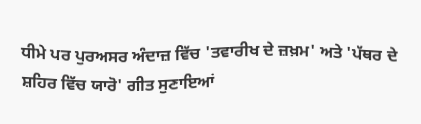ਧੀਮੇ ਪਰ ਪੁਰਅਸਰ ਅੰਦਾਜ਼ ਵਿੱਚ 'ਤਵਾਰੀਖ ਦੇ ਜ਼ਖ਼ਮ' ਅਤੇ 'ਪੱਥਰ ਦੇ ਸ਼ਹਿਰ ਵਿੱਚ ਯਾਰੋ' ਗੀਤ ਸੁਣਾਇਆਂ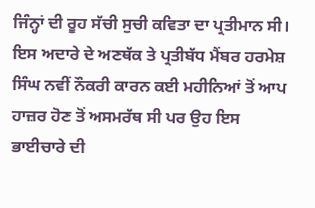ਜਿੰਨ੍ਹਾਂ ਦੀ ਰੂਹ ਸੱਚੀ ਸੁਚੀ ਕਵਿਤਾ ਦਾ ਪ੍ਰਤੀਮਾਨ ਸੀ।
ਇਸ ਅਦਾਰੇ ਦੇ ਅਣਥੱਕ ਤੇ ਪ੍ਰਤੀਬੱਧ ਮੈਂਬਰ ਹਰਮੇਸ਼ ਸਿੰਘ ਨਵੀਂ ਨੌਕਰੀ ਕਾਰਨ ਕਈ ਮਹੀਨਿਆਂ ਤੋਂ ਆਪ ਹਾਜ਼ਰ ਹੋਣ ਤੋਂ ਅਸਮਰੱਥ ਸੀ ਪਰ ਉਹ ਇਸ ਭਾਈਚਾਰੇ ਦੀ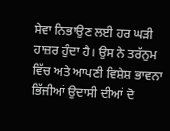ਸੇਵਾ ਨਿਭਾਉਣ ਲਈ ਹਰ ਘੜੀ ਹਾਜ਼ਰ ਹੁੰਦਾ ਹੈ। ਉਸ ਨੇ ਤਰੱਨੁਮ ਵਿੱਚ ਅਤੇ ਆਪਣੀ ਵਿਸ਼ੇਸ਼ ਭਾਵਨਾ ਭਿੱਜੀਆਂ ਉਦਾਸੀ ਦੀਆਂ ਦੋ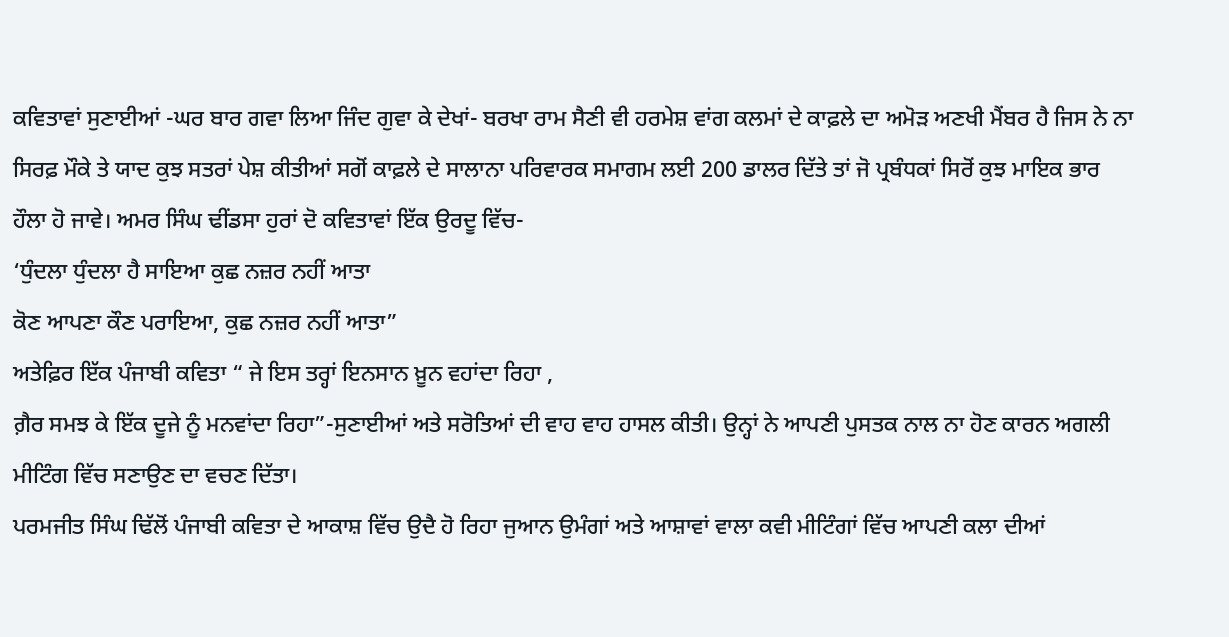ਕਵਿਤਾਵਾਂ ਸੁਣਾਈਆਂ -ਘਰ ਬਾਰ ਗਵਾ ਲਿਆ ਜਿੰਦ ਗੁਵਾ ਕੇ ਦੇਖਾਂ- ਬਰਖਾ ਰਾਮ ਸੈਣੀ ਵੀ ਹਰਮੇਸ਼ ਵਾਂਗ ਕਲਮਾਂ ਦੇ ਕਾਫ਼ਲੇ ਦਾ ਅਮੋੜ ਅਣਖੀ ਮੈਂਬਰ ਹੈ ਜਿਸ ਨੇ ਨਾ ਸਿਰਫ਼ ਮੌਕੇ ਤੇ ਯਾਦ ਕੁਝ ਸਤਰਾਂ ਪੇਸ਼ ਕੀਤੀਆਂ ਸਗੋਂ ਕਾਫ਼ਲੇ ਦੇ ਸਾਲਾਨਾ ਪਰਿਵਾਰਕ ਸਮਾਗਮ ਲਈ 200 ਡਾਲਰ ਦਿੱਤੇ ਤਾਂ ਜੋ ਪ੍ਰਬੰਧਕਾਂ ਸਿਰੋਂ ਕੁਝ ਮਾਇਕ ਭਾਰ ਹੌਲਾ ਹੋ ਜਾਵੇ। ਅਮਰ ਸਿੰਘ ਢੀਂਡਸਾ ਹੁਰਾਂ ਦੋ ਕਵਿਤਾਵਾਂ ਇੱਕ ਉਰਦੂ ਵਿੱਚ-
‘ਧੁੰਦਲਾ ਧੁੰਦਲਾ ਹੈ ਸਾਇਆ ਕੁਛ ਨਜ਼ਰ ਨਹੀਂ ਆਤਾ
ਕੋਣ ਆਪਣਾ ਕੌਣ ਪਰਾਇਆ, ਕੁਛ ਨਜ਼ਰ ਨਹੀਂ ਆਤਾ”
ਅਤੇਫ਼ਿਰ ਇੱਕ ਪੰਜਾਬੀ ਕਵਿਤਾ “ ਜੇ ਇਸ ਤਰ੍ਹਾਂ ਇਨਸਾਨ ਖ਼ੂਨ ਵਹਾਂਦਾ ਰਿਹਾ ,
ਗ਼ੈਰ ਸਮਝ ਕੇ ਇੱਕ ਦੂਜੇ ਨੂੰ ਮਨਵਾਂਦਾ ਰਿਹਾ”-ਸੁਣਾਈਆਂ ਅਤੇ ਸਰੋਤਿਆਂ ਦੀ ਵਾਹ ਵਾਹ ਹਾਸਲ ਕੀਤੀ। ਉਨ੍ਹਾਂ ਨੇ ਆਪਣੀ ਪੁਸਤਕ ਨਾਲ ਨਾ ਹੋਣ ਕਾਰਨ ਅਗਲੀ ਮੀਟਿੰਗ ਵਿੱਚ ਸਣਾਉਣ ਦਾ ਵਚਣ ਦਿੱਤਾ।
ਪਰਮਜੀਤ ਸਿੰਘ ਢਿੱਲੋਂ ਪੰਜਾਬੀ ਕਵਿਤਾ ਦੇ ਆਕਾਸ਼ ਵਿੱਚ ਉਦੈ ਹੋ ਰਿਹਾ ਜੁਆਨ ਉਮੰਗਾਂ ਅਤੇ ਆਸ਼ਾਵਾਂ ਵਾਲਾ ਕਵੀ ਮੀਟਿੰਗਾਂ ਵਿੱਚ ਆਪਣੀ ਕਲਾ ਦੀਆਂ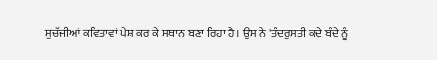ਸੁਚੱਜੀਆਂ ਕਵਿਤਾਵਾਂ ਪੇਸ਼ ਕਰ ਕੇ ਸਥਾਨ ਬਣਾ ਰਿਹਾ ਹੈ। ਉਸ ਨੇ 'ਤੰਦਰੁਸਤੀ ਕਦੇ ਬੰਦੇ ਨੂੰ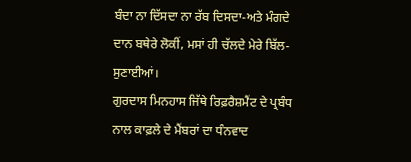ਬੰਦਾ ਨਾ ਦਿੱਸਦਾ ਨਾ ਰੱਬ ਦਿਸਦਾ-ਅਤੇ ਮੰਗਦੇ ਦਾਨ ਬਥੇਰੇ ਲੋਕੀਂ, ਮਸਾਂ ਹੀ ਚੱਲਦੇ ਮੇਰੇ ਬਿੱਲ-ਸੁਣਾਈਆਂ।
ਗੁਰਦਾਸ ਮਿਨਹਾਸ ਜਿੱਥੇ ਰਿਫ਼ਰੈਸ਼ਮੈਂਟ ਦੇ ਪ੍ਰਬੰਧ ਨਾਲ ਕਾਫ਼ਲੇ ਦੇ ਮੈਂਬਰਾਂ ਦਾ ਧੰਨਵਾਦ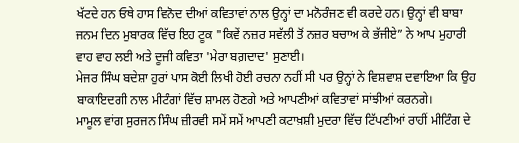ਖੱਟਦੇ ਹਨ ਓਥੇ ਹਾਸ ਵਿਨੋਦ ਦੀਆਂ ਕਵਿਤਾਵਾਂ ਨਾਲ ਉਨ੍ਹਾਂ ਦਾ ਮਨੋਰੰਜਣ ਵੀ ਕਰਦੇ ਹਨ। ਉਨ੍ਹਾਂ ਵੀ ਬਾਬਾ ਜਨਮ ਦਿਨ ਮੁਬਾਰਕ ਵਿੱਚ ਇਹ ਟੂਕ "ਕਿਵੇਂ ਨਜ਼ਰ ਸਵੱਲੀ ਤੋਂ ਨਜ਼ਰ ਬਚਾਅ ਕੇ ਭੱਜੀਏ” ਨੇ ਆਪ ਮੁਹਾਰੀ ਵਾਹ ਵਾਹ ਲਈ ਅਤੇ ਦੂਜੀ ਕਵਿਤਾ 'ਮੇਰਾ ਬਗ਼ਦਾਦ' ਸੁਣਾਈ।
ਮੇਜਰ ਸਿੰਘ ਬਦੇਸ਼ਾ ਹੁਰਾਂ ਪਾਸ ਕੋਈ ਲਿਖੀ ਹੋਈ ਰਚਨਾ ਨਹੀਂ ਸੀ ਪਰ ਉਨ੍ਹਾਂ ਨੇ ਵਿਸ਼ਵਾਸ਼ ਦਵਾਇਆ ਕਿ ਉਹ ਬਾਕਾਇਦਗੀ ਨਾਲ ਮੀਟੰਗਾਂ ਵਿੱਚ ਸ਼ਾਮਲ ਹੋਣਗੇ ਅਤੇ ਆਪਣੀਆਂ ਕਵਿਤਾਵਾਂ ਸਾਂਝੀਆਂ ਕਰਨਗੇ।
ਮਾਮੂਲ ਵਾਂਗ ਸੁਰਜਨ ਸਿੰਘ ਜ਼ੀਰਵੀ ਸਮੇਂ ਸਮੇਂ ਆਪਣੀ ਕਟਾਖ਼ਸ਼ੀ ਮੁਦਰਾ ਵਿੱਚ ਟਿੱਪਣੀਆਂ ਰਾਹੀਂ ਮੀਟਿੰਗ ਦੇ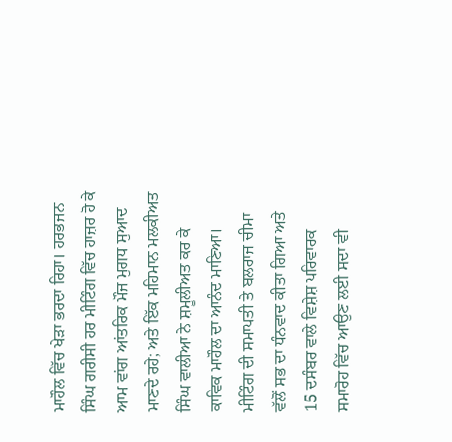ਮਾਹੌਲ ਵਿੱਚ ਖੇੜਾ ਭਰਦਾ ਰਿਹਾ। ਹਰਭਜਨ ਸਿੰਘ ਗਰੀਸੀ ਹਰ ਮੀਟਿੰਗ ਵਿੱਚ ਹਾਜ਼ਰ ਹੋ ਕੇ ਆਮ ਵਾਂਗ ਆਂਤਰਿਕ ਮੌਜ ਮੁਗਧ ਸੁਆਦ ਮਾਣਦੇ ਰਹੇ; ਅਤੇ ਇੱਕ ਮਹਿਮਾਨ ਮਲਕੀਅਤ ਸਿੰਘ ਵਾਲੀਆ ਨੇ ਸ਼ਮੂਲੀਅਤ ਕਰ ਕੇ ਕਾਵਿਕ ਮਾਹੌਲ ਦਾ ਆਨੰਦ ਮਾਣਿਆ।
ਮੀਟਿੰਗ ਦੀ ਸਮਾਪਤੀ ਤੇ ਬਲਰਾਜ ਚੀਮਾ ਵੱਲੋਂ ਸਭ ਦਾ ਧੰਨਵਾਦ ਕੀਤਾ ਗਿਆ ਅਤੇ 15 ਦਸੰਬਰ ਵਾਲੇ ਵਿਸ਼ੇਸ਼ ਪਰਿਵਾਰਕ ਸਮਾਰੋਹ ਵਿੱਚ ਆਉਣ ਲਈ ਸਦਾ ਵੀ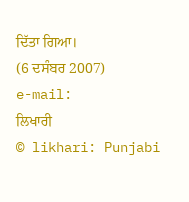ਦਿੱਤਾ ਗਿਆ।
(6 ਦਸੰਬਰ 2007)
e-mail:
ਲਿਖਾਰੀ
© likhari: Punjabi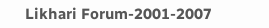Likhari Forum-2001-2007